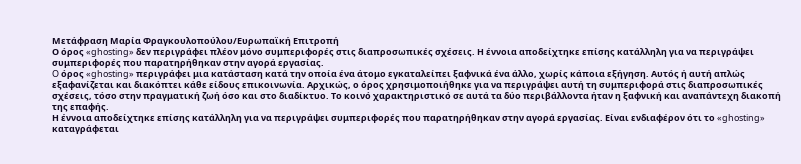Μετάφραση Μαρία Φραγκουλοπούλου/Ευρωπαϊκή Επιτροπή
Ο όρος «ghosting» δεν περιγράφει πλέον μόνο συμπεριφορές στις διαπροσωπικές σχέσεις. Η έννοια αποδείχτηκε επίσης κατάλληλη για να περιγράψει συμπεριφορές που παρατηρήθηκαν στην αγορά εργασίας.
O όρος «ghosting» περιγράφει μια κατάσταση κατά την οποία ένα άτομο εγκαταλείπει ξαφνικά ένα άλλο, χωρίς κάποια εξήγηση. Αυτός ή αυτή απλώς εξαφανίζεται και διακόπτει κάθε είδους επικοινωνία. Αρχικώς, ο όρος χρησιμοποιήθηκε για να περιγράψει αυτή τη συμπεριφορά στις διαπροσωπικές σχέσεις, τόσο στην πραγματική ζωή όσο και στο διαδίκτυο. Το κοινό χαρακτηριστικό σε αυτά τα δύο περιβάλλοντα ήταν η ξαφνική και αναπάντεχη διακοπή της επαφής.
Η έννοια αποδείχτηκε επίσης κατάλληλη για να περιγράψει συμπεριφορές που παρατηρήθηκαν στην αγορά εργασίας. Είναι ενδιαφέρον ότι το «ghosting» καταγράφεται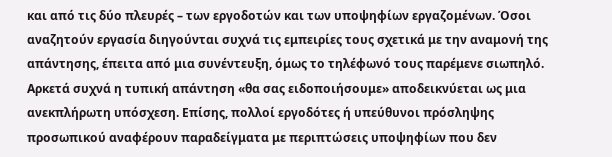και από τις δύο πλευρές – των εργοδοτών και των υποψηφίων εργαζομένων. Όσοι αναζητούν εργασία διηγούνται συχνά τις εμπειρίες τους σχετικά με την αναμονή της απάντησης, έπειτα από μια συνέντευξη, όμως το τηλέφωνό τους παρέμενε σιωπηλό. Αρκετά συχνά η τυπική απάντηση «θα σας ειδοποιήσουμε» αποδεικνύεται ως μια ανεκπλήρωτη υπόσχεση. Επίσης, πολλοί εργοδότες ή υπεύθυνοι πρόσληψης προσωπικού αναφέρουν παραδείγματα με περιπτώσεις υποψηφίων που δεν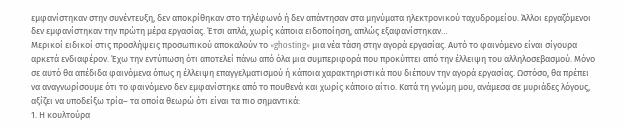εμφανίστηκαν στην συνέντευξη, δεν αποκρίθηκαν στο τηλέφωνό ή δεν απάντησαν στα μηνύματα ηλεκτρονικού ταχυδρομείου. Άλλοι εργαζόμενοι δεν εμφανίστηκαν την πρώτη μέρα εργασίας. Έτσι απλά, χωρίς κάποια ειδοποίηση, απλώς εξαφανίστηκαν…
Μερικοί ειδικοί στις προσλήψεις προσωπικού αποκαλούν το «ghosting» μια νέα τάση στην αγορά εργασίας. Αυτό το φαινόμενο είναι σίγουρα αρκετά ενδιαφέρον. Έχω την εντύπωση ότι αποτελεί πάνω από όλα μια συμπεριφορά που προκύπτει από την έλλειψη του αλληλοσεβασμού. Μόνο σε αυτό θα απέδιδα φαινόμενα όπως η έλλειψη επαγγελματισμού ή κάποια χαρακτηριστικά που διέπουν την αγορά εργασίας. Ωστόσο, θα πρέπει να αναγνωρίσουμε ότι το φαινόμενο δεν εμφανίστηκε από το πουθενά και χωρίς κάποιο αίτιο. Κατά τη γνώμη μου, ανάμεσα σε μυριάδες λόγους, αξίζει να υποδείξω τρία– τα οποία θεωρώ ότι είναι τα πιο σημαντικά:
1. Η κουλτούρα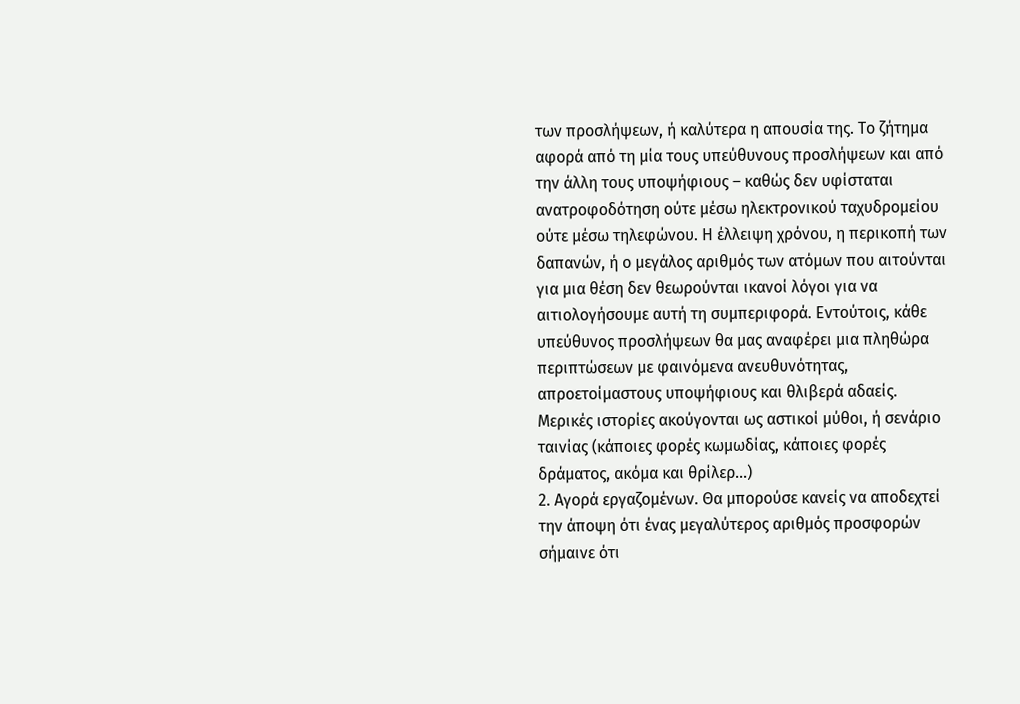των προσλήψεων, ή καλύτερα η απουσία της. Το ζήτημα αφορά από τη μία τους υπεύθυνους προσλήψεων και από την άλλη τους υποψήφιους – καθώς δεν υφίσταται ανατροφοδότηση ούτε μέσω ηλεκτρονικού ταχυδρομείου ούτε μέσω τηλεφώνου. Η έλλειψη χρόνου, η περικοπή των δαπανών, ή ο μεγάλος αριθμός των ατόμων που αιτούνται για μια θέση δεν θεωρούνται ικανοί λόγοι για να αιτιολογήσουμε αυτή τη συμπεριφορά. Εντούτοις, κάθε υπεύθυνος προσλήψεων θα μας αναφέρει μια πληθώρα περιπτώσεων με φαινόμενα ανευθυνότητας, απροετοίμαστους υποψήφιους και θλιβερά αδαείς. Μερικές ιστορίες ακούγονται ως αστικοί μύθοι, ή σενάριο ταινίας (κάποιες φορές κωμωδίας, κάποιες φορές δράματος, ακόμα και θρίλερ…)
2. Αγορά εργαζομένων. Θα μπορούσε κανείς να αποδεχτεί την άποψη ότι ένας μεγαλύτερος αριθμός προσφορών σήμαινε ότι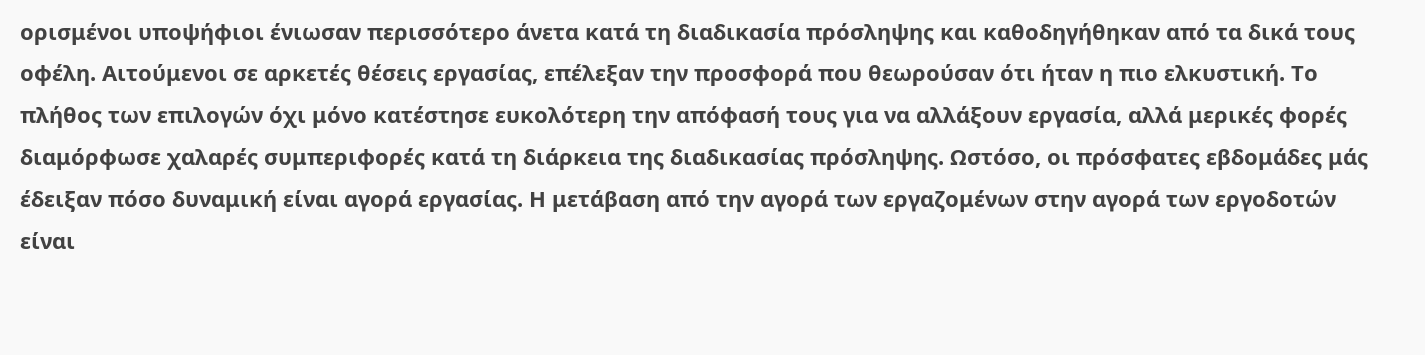ορισμένοι υποψήφιοι ένιωσαν περισσότερο άνετα κατά τη διαδικασία πρόσληψης και καθοδηγήθηκαν από τα δικά τους οφέλη. Αιτούμενοι σε αρκετές θέσεις εργασίας, επέλεξαν την προσφορά που θεωρούσαν ότι ήταν η πιο ελκυστική. Το πλήθος των επιλογών όχι μόνο κατέστησε ευκολότερη την απόφασή τους για να αλλάξουν εργασία, αλλά μερικές φορές διαμόρφωσε χαλαρές συμπεριφορές κατά τη διάρκεια της διαδικασίας πρόσληψης. Ωστόσο, οι πρόσφατες εβδομάδες μάς έδειξαν πόσο δυναμική είναι αγορά εργασίας. Η μετάβαση από την αγορά των εργαζομένων στην αγορά των εργοδοτών είναι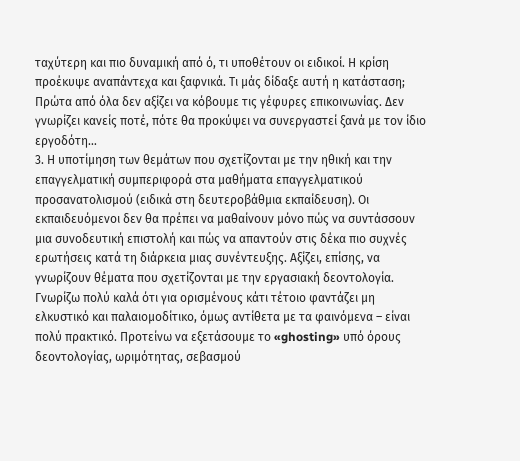ταχύτερη και πιο δυναμική από ό, τι υποθέτουν οι ειδικοί. Η κρίση προέκυψε αναπάντεχα και ξαφνικά. Τι μάς δίδαξε αυτή η κατάσταση; Πρώτα από όλα δεν αξίζει να κόβουμε τις γέφυρες επικοινωνίας. Δεν γνωρίζει κανείς ποτέ, πότε θα προκύψει να συνεργαστεί ξανά με τον ίδιο εργοδότη…
3. Η υποτίμηση των θεμάτων που σχετίζονται με την ηθική και την επαγγελματική συμπεριφορά στα μαθήματα επαγγελματικού προσανατολισμού (ειδικά στη δευτεροβάθμια εκπαίδευση). Οι εκπαιδευόμενοι δεν θα πρέπει να μαθαίνουν μόνο πώς να συντάσσουν μια συνοδευτική επιστολή και πώς να απαντούν στις δέκα πιο συχνές ερωτήσεις κατά τη διάρκεια μιας συνέντευξης. Αξίζει, επίσης, να γνωρίζουν θέματα που σχετίζονται με την εργασιακή δεοντολογία. Γνωρίζω πολύ καλά ότι για ορισμένους κάτι τέτοιο φαντάζει μη ελκυστικό και παλαιομοδίτικο, όμως αντίθετα με τα φαινόμενα – είναι πολύ πρακτικό. Προτείνω να εξετάσουμε το «ghosting» υπό όρους δεοντολογίας, ωριμότητας, σεβασμού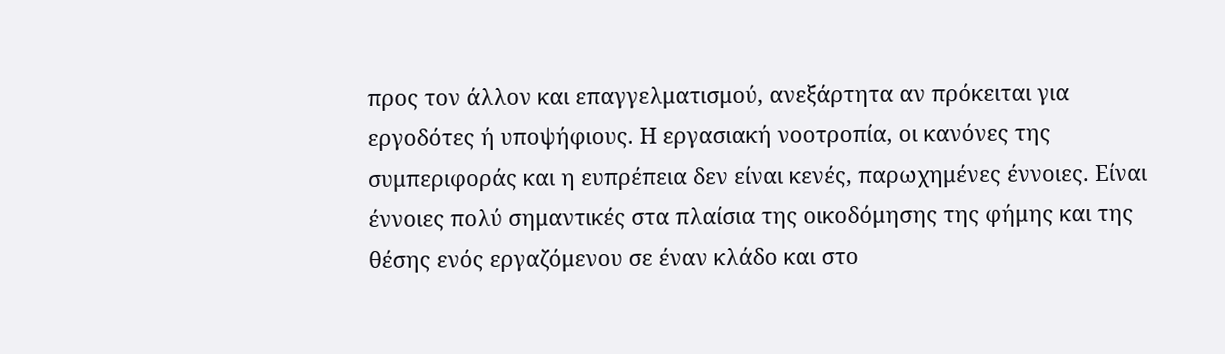προς τον άλλον και επαγγελματισμού, ανεξάρτητα αν πρόκειται για εργοδότες ή υποψήφιους. Η εργασιακή νοοτροπία, οι κανόνες της συμπεριφοράς και η ευπρέπεια δεν είναι κενές, παρωχημένες έννοιες. Είναι έννοιες πολύ σημαντικές στα πλαίσια της οικοδόμησης της φήμης και της θέσης ενός εργαζόμενου σε έναν κλάδο και στο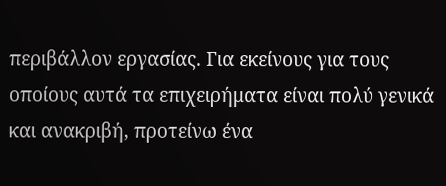περιβάλλον εργασίας. Για εκείνους για τους οποίους αυτά τα επιχειρήματα είναι πολύ γενικά και ανακριβή, προτείνω ένα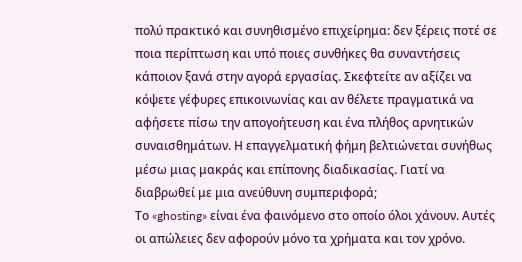πολύ πρακτικό και συνηθισμένο επιχείρημα: δεν ξέρεις ποτέ σε ποια περίπτωση και υπό ποιες συνθήκες θα συναντήσεις κάποιον ξανά στην αγορά εργασίας. Σκεφτείτε αν αξίζει να κόψετε γέφυρες επικοινωνίας και αν θέλετε πραγματικά να αφήσετε πίσω την απογοήτευση και ένα πλήθος αρνητικών συναισθημάτων. Η επαγγελματική φήμη βελτιώνεται συνήθως μέσω μιας μακράς και επίπονης διαδικασίας. Γιατί να διαβρωθεί με μια ανεύθυνη συμπεριφορά;
Το «ghosting» είναι ένα φαινόμενο στο οποίο όλοι χάνουν. Αυτές οι απώλειες δεν αφορούν μόνο τα χρήματα και τον χρόνο.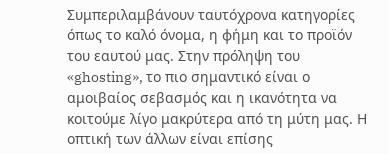Συμπεριλαμβάνουν ταυτόχρονα κατηγορίες όπως το καλό όνομα, η φήμη και το προϊόν του εαυτού μας. Στην πρόληψη του «ghosting», το πιο σημαντικό είναι ο αμοιβαίος σεβασμός και η ικανότητα να κοιτούμε λίγο μακρύτερα από τη μύτη μας. Η οπτική των άλλων είναι επίσης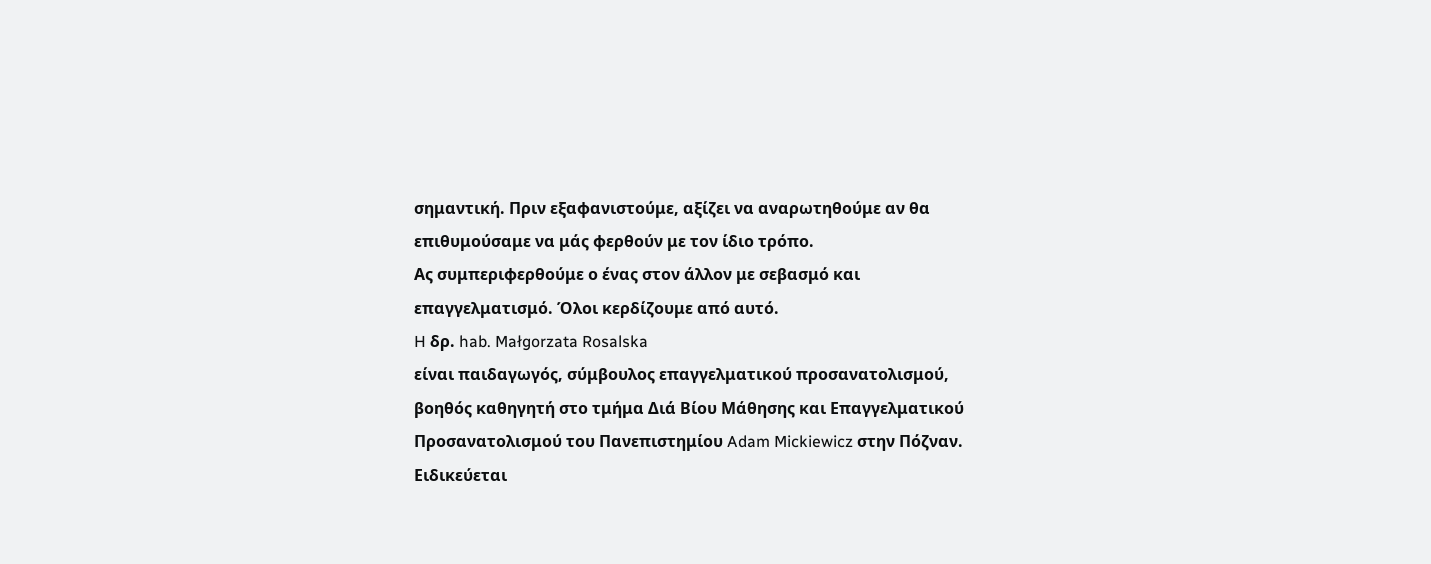σημαντική. Πριν εξαφανιστούμε, αξίζει να αναρωτηθούμε αν θα επιθυμούσαμε να μάς φερθούν με τον ίδιο τρόπο.
Ας συμπεριφερθούμε ο ένας στον άλλον με σεβασμό και επαγγελματισμό. Όλοι κερδίζουμε από αυτό.
H δρ. hab. Małgorzata Rosalska
είναι παιδαγωγός, σύμβουλος επαγγελματικού προσανατολισμού, βοηθός καθηγητή στο τμήμα Διά Βίου Μάθησης και Επαγγελματικού Προσανατολισμού του Πανεπιστημίου Adam Mickiewicz στην Πόζναν. Ειδικεύεται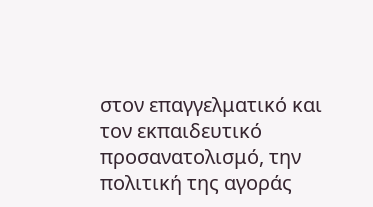στον επαγγελματικό και τον εκπαιδευτικό προσανατολισμό, την πολιτική της αγοράς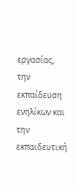εργασίας, την εκπαίδευση ενηλίκων και την εκπαιδευτική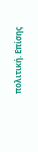πολιτική. Επίσης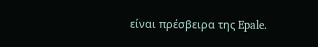είναι πρέσβειρα της Epale.